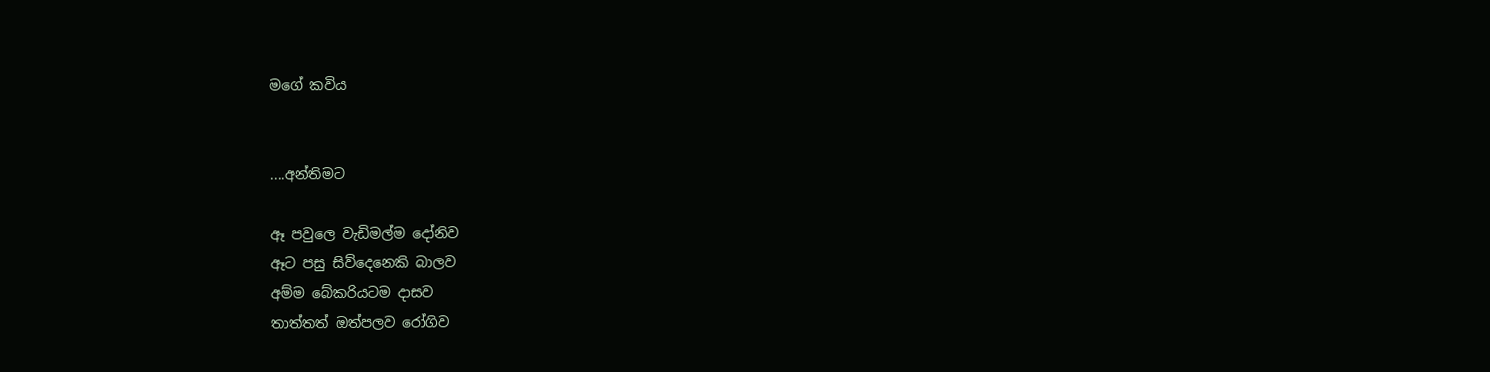මගේ කවිය


....අන්තිමට

ඈ පවුලෙ වැඩිමල්ම දෝනිව
ඈට පසු සිව්දෙනෙකි බාලව
අම්ම බේකරියටම දාසව
තාත්තත් ඔත්පලව රෝගිව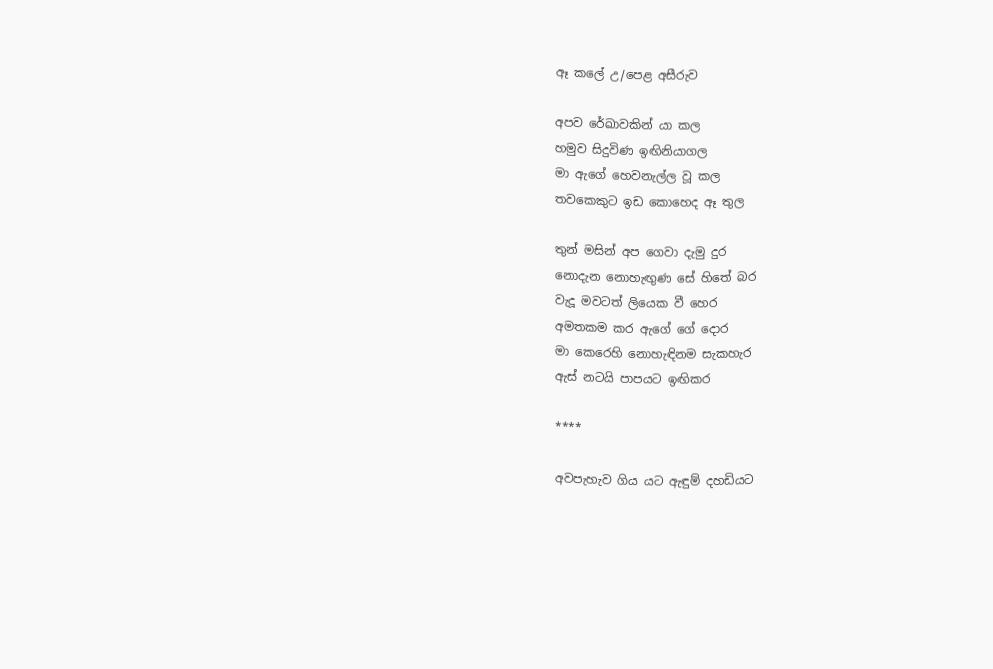ඈ කලේ උ/පෙළ අසීරුව

අපව රේඛාවකින් යා කල
හමුව සිදුවිණ ඉඟිනියාගල
මා ඇගේ හෙවනැල්ල වූ කල
තවකෙකුට ඉඩ කොහෙද ඈ තුල

තුන් මසින් අප ගෙවා දැමු දුර
නොදැන නොහැඟුණ සේ හිතේ බර
වැදූ මවටත් ලියෙක වී හෙර
අමතකම කර ඇගේ ගේ දොර
මා කෙරෙහි නොහැඳිනම සැකහැර
ඇස් නටයි පාපයට ඉඟිකර

****

අවපැහැව ගිය යට ඇඳුම් දහඩියට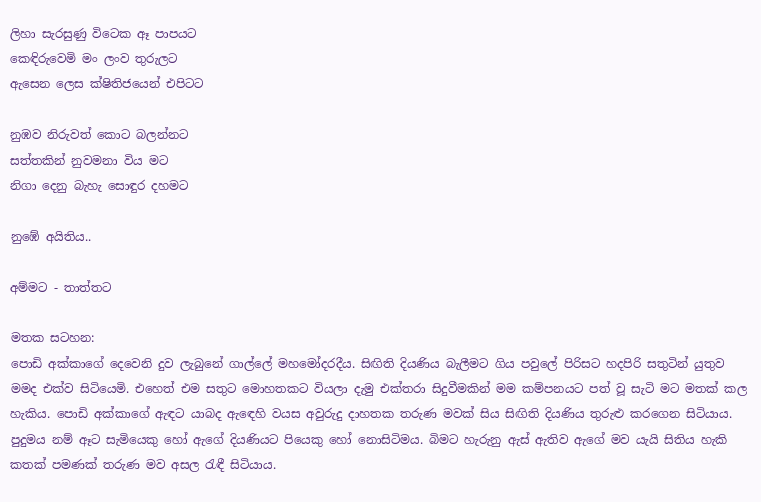ලිහා සැරසුණු විටෙක ඈ පාපයට
කෙඳිරුවෙමි මං ලංව තුරුලට
ඇසෙන ලෙස ක්ෂිතිජයෙන් එපිටට

නුඹව නිරුවත් කොට බලන්නට
සත්තකින් නුවමනා විය මට
නිගා දෙනු බැහැ සොඳුර දහමට

නුඹේ අයිතිය..

අම්මට - තාත්තට

මතක සටහන:
පොඩි අක්කාගේ දෙවෙනි දුව ලැබුනේ ගාල්ලේ මහමෝදරදීය. සිඟිති දියණිය බැලීමට ගිය පවුලේ පිරිසට හදපිරි සතුටින් යුතුව මමද එක්ව සිටියෙමි. එහෙත් එම සතුට මොහතකට වියලා දැමු එක්තරා සිදුවීමකින් මම කම්පනයට පත් වූ සැටි මට මතක් කල හැකිය. පොඩි අක්කාගේ ඇඳට යාබද ඇඳෙහි වයස අවුරුදු දාහතක තරුණ මවක් සිය සිඟිති දියණිය තුරුළු කරගෙන සිටියාය. පුදුමය නම් ඈට සැමියෙකු හෝ ඇගේ දියණියට පියෙකු හෝ නොසිටිමය. බිමට හැරුනු ඇස් ඇතිව ඇගේ මව යැයි සිතිය හැකි කතක් පමණක් තරුණ මව අසල රැඳී සිටියාය.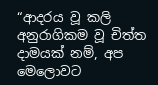“ආදරය වූ කලි අනුරාගිකම වූ චිත්ත දාමයක් නම්, අප මෙලොවට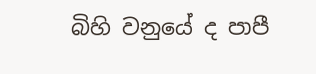බිහි වනුයේ ද පාපී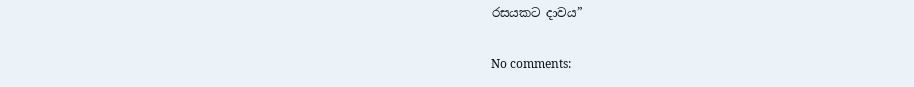රසයකට දාවය”

No comments: